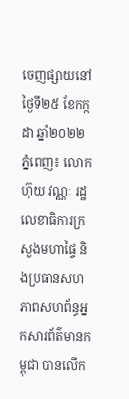ចេញផ្សាយនៅថ្ងៃទី២៥ ខែកក្កដា ឆ្នាំ២០២២
ភ្នំពេញ៖ លោក ហ៊ុយ វណ្ណៈ រដ្ឋលេខាធិការក្រសួងមហាផ្ទៃ និងប្រធានសហភាពសហព័ន្ធអ្នកសារព័ត៌មានកម្ពុជា បានលើក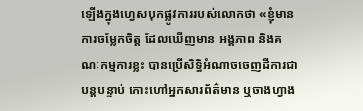ឡើងក្នុងហ្វេសបុកផ្លូវការរបស់លោកថា «ខ្ញុំមានការចម្លែកចិត្ត ដែលឃើញមាន អង្គភាព និងគណៈកម្មការខ្លះ បានប្រើសិទ្ធិអំណាចចេញដីការជាបន្តបន្ទាប់ កោះហៅអ្នកសារព័ត៌មាន ឬចាងហ្វាង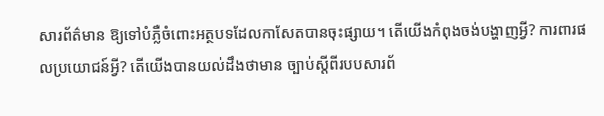សារព័ត៌មាន ឱ្យទៅបំភ្លឺចំពោះអត្ថបទដែលកាសែតបានចុះផ្សាយ។ តើយើងកំពុងចង់បង្ហាញអ្វី? ការពារផលប្រយោជន៍អ្វី? តើយើងបានយល់ដឹងថាមាន ច្បាប់ស្តីពីរបបសារព័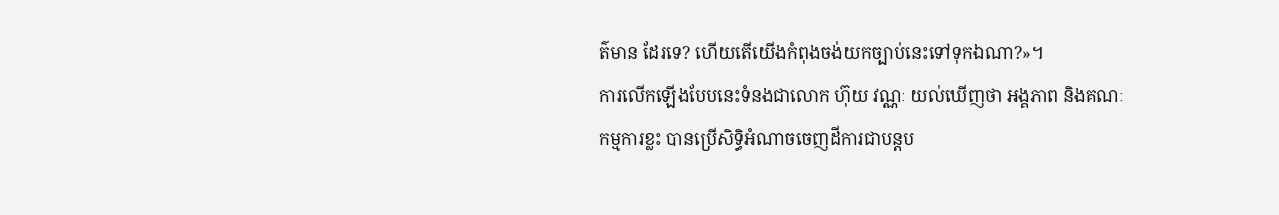ត៌មាន ដែរទេ? ហើយតើយើងកំពុងចង់យកច្បាប់នេះទៅទុកឯណា?»។
ការលើកឡើងបែបនេះទំនងជាលោក ហ៊ុយ វណ្ណៈ យល់ឃើញថា អង្គភាព និងគណៈកម្មការខ្លះ បានប្រើសិទ្ធិអំណាចចេញដីការជាបន្តប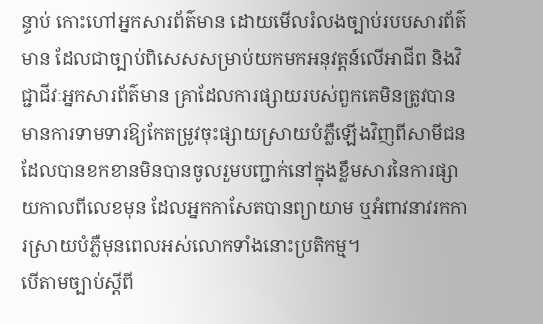ន្ទាប់ កោះហៅអ្នកសារព័ត៌មាន ដោយមើលរំលងច្បាប់របបសារព័ត៌មាន ដែលជាច្បាប់ពិសេសសម្រាប់យកមកអនុវត្តន៍លើអាជីព និងវិជ្ជាជីវៈអ្នកសារព័ត៌មាន គ្រាដែលការផ្សាយរបស់ពួកគេមិនត្រូវបានមានការទាមទារឱ្យកែតម្រូវចុះផ្សាយស្រាយបំភ្លឺឡើងវិញពីសាមីជនដែលបានខកខានមិនបានចូលរួមបញ្ជាក់នៅក្នុងខ្លឹមសារនៃការផ្សាយកាលពីលេខមុន ដែលអ្នកកាសែតបានព្យាយាម ឬអំពាវនាវរកការស្រាយបំភ្លឺមុនពេលអស់លោកទាំងនោះប្រតិកម្ម។
បើតាមច្បាប់ស្ដីពី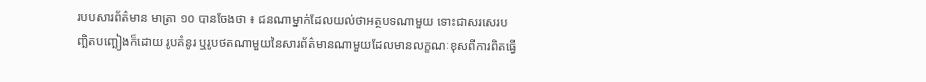របបសារព័ត៌មាន មាត្រា ១០ បានចែងថា ៖ ជនណាម្នាក់ដែលយល់ថាអត្ថបទណាមួយ ទោះជាសរសេរបញ្ឆិតបញ្ឆៀងក៏ដោយ រូបគំនូរ ឬរូបថតណាមួយនៃសារព័ត៌មានណាមួយដែលមានលក្ខណៈខុសពីការពិតធ្វើ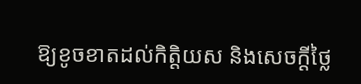ឱ្យខូចខាតដល់កិត្តិយស និងសេចក្តីថៃ្ល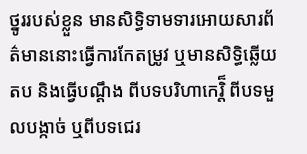ថ្នូររបស់ខ្លួន មានសិទិ្ធទាមទារអោយសារព័ត៌មាននោះធ្វើការកែតម្រូវ ឬមានសិទិ្ធឆ្លើយតប និងធើ្វបណ្តឹង ពីបទបរិហាកេរិ៏្ត ពីបទមួលបង្កាច់ ឬពីបទជេរ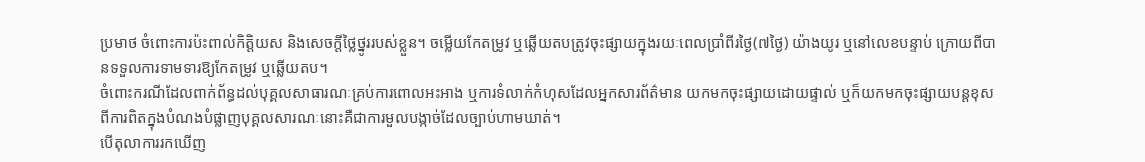ប្រមាថ ចំពោះការប៉ះពាល់កិតិ្តយស និងសេចក្តីថៃ្លថ្នូររបស់ខ្លួន។ ចម្លើយកែតម្រូវ ឬឆ្លើយតបត្រូវចុះផ្សាយក្នុងរយៈពេលប្រាំពីរថៃ្ង(៧ថៃ្ង) យ៉ាងយូរ ឬនៅលេខបន្ទាប់ ក្រោយពីបានទទួលការទាមទារឱ្យកែតម្រូវ ឬឆ្លើយតប។
ចំពោះករណីដែលពាក់ព័ន្ធដល់បុគ្គលសាធារណៈគ្រប់ការពោលអះអាង ឬការទំលាក់កំហុសដែលអ្នកសារព័ត៌មាន យកមកចុះផ្សាយដោយផ្ទាល់ ឬក៏យកមកចុះផ្សាយបន្តខុសពីការពិតក្នុងបំណងបំផ្លាញបុគ្គលសារណៈនោះគឺជាការមួលបង្កាច់ដែលច្បាប់ហាមឃាត់។
បើតុលាការរកឃើញ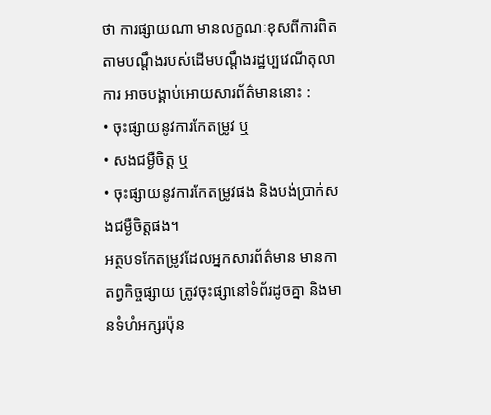ថា ការផ្សាយណា មានលក្ខណៈខុសពីការពិតតាមបណ្តឹងរបស់ដើមបណ្តឹងរដ្ឋប្បវេណីតុលាការ អាចបង្គាប់អោយសារព័ត៌មាននោះ :
• ចុះផ្សាយនូវការកែតម្រូវ ឬ
• សងជម្ងឺចិត្ត ឬ
• ចុះផ្សាយនូវការកែតម្រូវផង និងបង់ប្រាក់សងជម្ងឺចិត្តផង។
អត្ថបទកែតម្រូវដែលអ្នកសារព័ត៌មាន មានកាតព្វកិច្ចផ្សាយ ត្រូវចុះផ្សានៅទំព័រដូចគ្នា និងមានទំហំអក្សរប៉ុន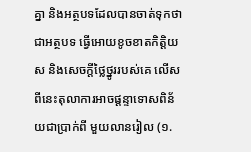គ្នា និងអត្ថបទដែលបានចាត់ទុកថា ជាអត្ថបទ ធ្វើអោយខូចខាតកិតិ្តយស និងសេចក្តីថៃ្លថ្នូររបស់គេ លើសពីនេះតុលាការអាចផ្តន្ទាទោសពិន័យជាប្រាក់ពី មួយលានរៀល (១.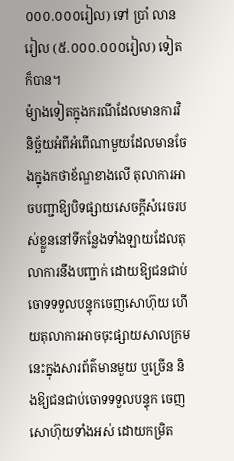០០០.០០០រៀល) ទៅ ប្រាំ លាន រៀល (៥.០០០.០០០រៀល) ទៀតក៏បាន។
ម៉្យាងទៀតក្នុងករណីដែលមានការវិនិច្ឆ័យអំពីអំពើណាមួយដែលមានចែងក្នុងកថាខ័ណ្ឌខាងលើ តុលាការអាចបញ្ជាឱ្យបិទផ្សាយសេចក្តីសំរេចរបស់ខ្លួននៅទីកនែ្លងទាំងឡាយដែលតុលាការនឹងបញ្ជាក់ ដោយឱ្យជនជាប់ចោទទទួលបន្ទុកចេញសោហ៊ុយ ហើយតុលាការអាចចុះផ្សាយសាលក្រមនេះក្នុងសារព័ត៌មានមួយ ឬច្រើន និងឱ្យជនជាប់ចោទទទួលបន្ទុក ចេញសោហ៊ុយទាំងអស់ ដោយកម្រិត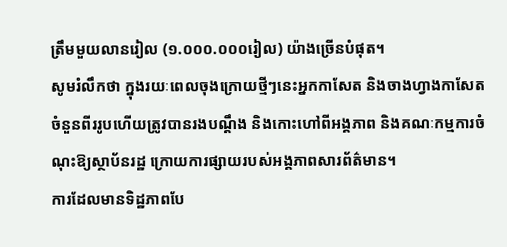ត្រឹមមួយលានរៀល (១.០០០.០០០រៀល) យ៉ាងច្រើនបំផុត។
សូមរំលឹកថា ក្នុងរយៈពេលចុងក្រោយថ្មីៗនេះអ្នកកាសែត និងចាងហ្វាងកាសែតចំនួនពីររូបហើយត្រូវបានរងបណ្ដឹង និងកោះហៅពីអង្គភាព និងគណៈកម្មការចំណុះឱ្យស្ថាប័នរដ្ឋ ក្រោយការផ្សាយរបស់អង្គភាពសារព័ត៌មាន។
ការដែលមានទិដ្ឋភាពបែ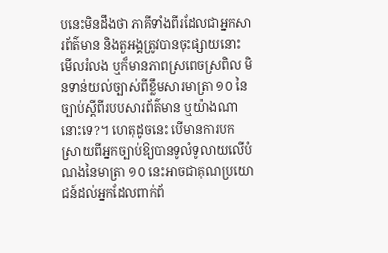បនេះមិនដឹងថា ភាគីទាំងពីរដែលជាអ្នកសារព័ត៌មាន និងតួអង្គត្រូវបានចុះផ្សាយនោះ មើលរំលង ឬក៏មានភាពស្រពេចស្រពិល មិនទាន់យល់ច្បាស់ពីខ្លឹមសារមាត្រា ១០ នៃច្បាប់ស្ដីពីរបបសារព័ត៌មាន ឬយ៉ាងណានោះទេ?។ ហេតុដូចនេះ បើមានការបកស្រាយពីអ្នកច្បាប់ឱ្យបានទូលំទូលាយលើបំណងនៃមាត្រា ១០ នេះអាចជាគុណប្រយោជន៍ដល់អ្នកដែលពាក់ព័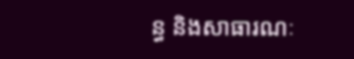ន្ធ និងសាធារណៈ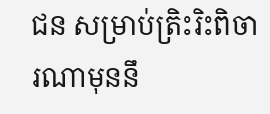ជន សម្រាប់ត្រិះរិះពិចារណាមុននឹ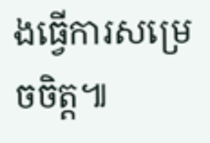ងធ្វើការសម្រេចចិត្ត៕